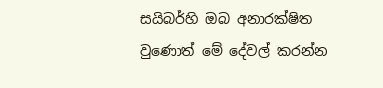සයිබර්හි ඔබ අනාරක්ෂිත වුණොත් මේ දේවල් කරන්න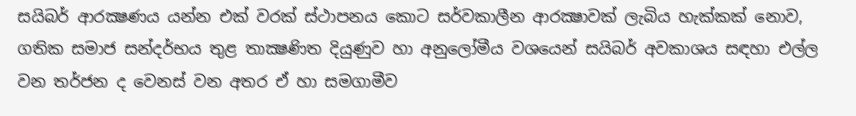සයිබර් ආරක්‍ෂණය යන්න එක් වරක් ස්ථාපනය කොට සර්වකාලීන ආරක්‍ෂාවක් ලැබිය හැක්කක් නොව, ගතික සමාජ සන්දර්භය තුළ තාක්‍ෂණිත දියුණුව හා අනුලෝමීය වශයෙන් සයිබර් අවකාශය සඳහා එල්ල වන තර්ජන ද වෙනස් වන අතර ඒ හා සමගාමීව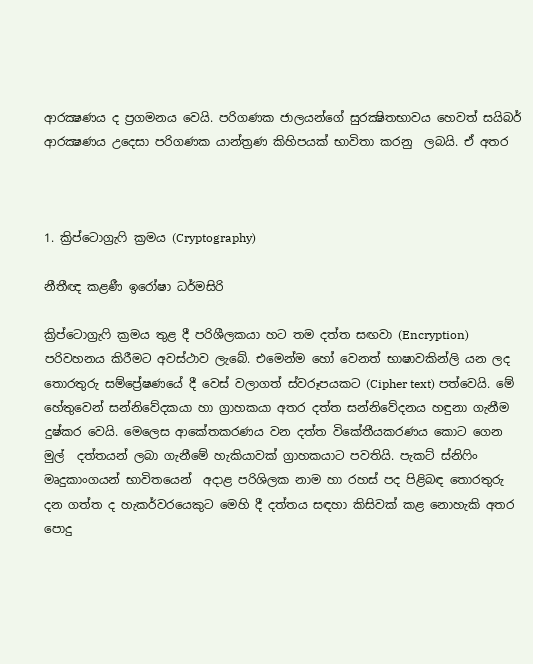ආරක්‍ෂණය ද ප්‍රගමනය වෙයි. පරිගණක ජාලයන්ගේ සුරක්‍ෂිතභාවය හෙවත් සයිබර් ආරක්‍ෂණය උදෙසා පරිගණක යාන්ත්‍රණ කිහිපයක් භාවිතා කරනු  ලබයි. ඒ අතර



1. ක්‍රිප්ටොග්‍රැෆි ක්‍රමය (Cryptography)

නීතීඥ කළණී ඉරෝෂා ධර්මසිරි

ක්‍රිප්ටොග්‍රැෆි ක්‍රමය තුළ දී පරිශීලකයා හට තම දත්ත සඟවා (Encryption) පරිවහනය කිරීමට අවස්ථාව ලැබේ. එමෙන්ම හෝ වෙනත් භාෂාවකින්ලි යන ලද තොරතුරු සම්ප්‍රේෂණයේ දී වෙස් වලාගත් ස්වරූපයකට (Cipher text) පත්වෙයි. මේ හේතුවෙන් සන්නිවේදකයා හා ග්‍රාහකයා අතර දත්ත සන්නිවේදනය හඳුනා ගැනීම දුෂ්කර වෙයි. මෙලෙස ආකේතකරණය වන දත්ත විකේතීයකරණය කොට ගෙන මුල්  දත්තයන් ලබා ගැනීමේ හැකියාවක් ග්‍රාහකයාට පවතියි. පැකට් ස්නිෆිං මෘදුකාංගයන් භාවිතයෙන්  අදාළ පරිශිලක නාම හා රහස් පද පිළිබඳ තොරතුරු දන ගත්ත ද හැකර්වරයෙකුට මෙහි දී දත්තය සඳහා කිසිවක් කළ නොහැකි අතර පොදු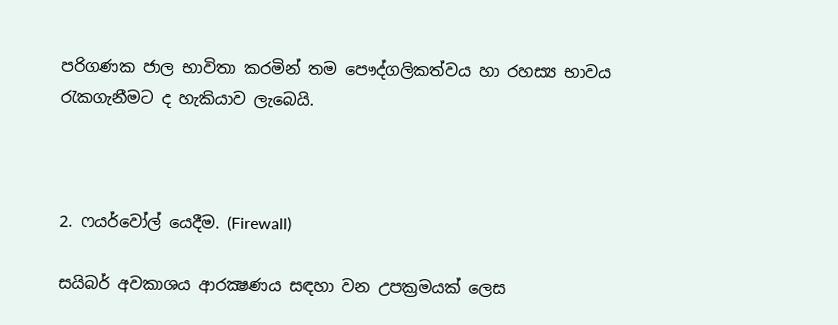පරිගණක ජාල භාවිතා කරමින් තම පෞද්ගලිකත්වය හා රහස්‍ය භාවය රැකගැනීමට ද හැකියාව ලැබෙයි.



2. ෆයර්වෝල් යෙදීම. (Firewall)

සයිබර් අවකාශය ආරක්‍ෂණය සඳහා වන උපක්‍රමයක් ලෙස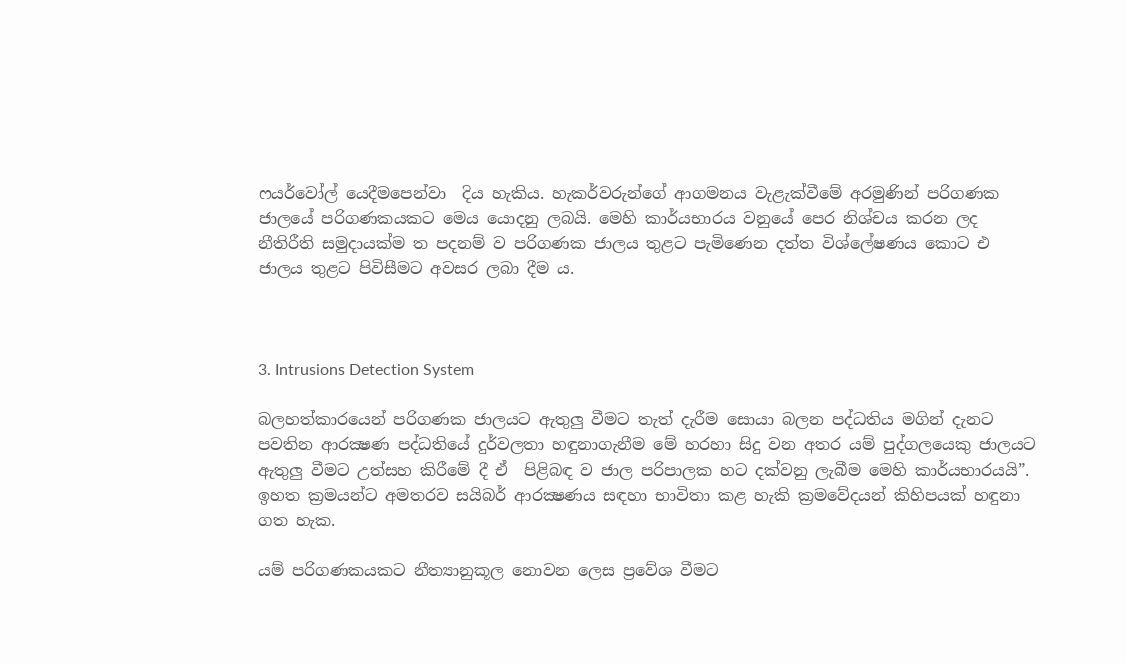ෆයර්වෝල් යෙදීමපෙන්වා  දිය හැකිය. හැකර්වරුන්ගේ ආගමනය වැළැක්වීමේ අරමුණින් පරිගණක ජාලයේ පරිගණකයකට මෙය යොදනු ලබයි. මෙහි කාර්යභාරය වනුයේ පෙර නිශ්චය කරන ලද නීතිරීති සමුදායක්ම ත පදනම් ව පරිගණක ජාලය තුළට පැමිණෙන දත්ත විශ්ලේෂණය කොට එ ජාලය තුළට පිවිසීමට අවසර ලබා දීම ය.



3. Intrusions Detection System

බලහත්කාරයෙන් පරිගණක ජාලයට ඇතුලු වීමට තැත් දැරීම සොයා බලන පද්ධතිය මගින් දැනට පවතින ආරක්‍ෂණ පද්ධතියේ දුර්වලතා හඳුනාගැනීම මේ හරහා සිදු වන අතර යම් පුද්ගලයෙකු ජාලයට ඇතුලු වීමට උත්සහ කිරීමේ දී ඒ  පිළිබඳ ව ජාල පරිපාලක හට දක්වනු ලැබීම මෙහි කාර්යභාරයයි”. ඉහත ක්‍රමයන්ට අමතරව සයිබර් ආරක්‍ෂණය සඳහා භාවිතා කළ හැකි ක්‍රමවේදයන් කිහිපයක් හඳුනා ගත හැක.

යම් පරිගණකයකට නීත්‍යානුකූල නොවන ලෙස ප්‍රවේශ වීමට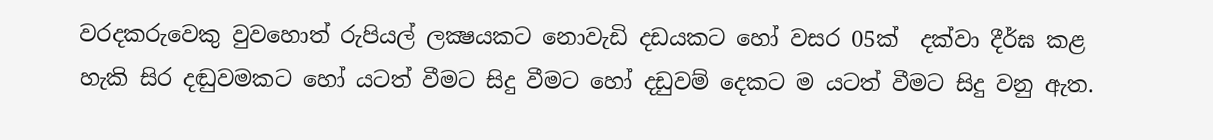වරදකරුවෙකු වුවහොත් රුපියල් ලක්‍ෂයකට නොවැඩි දඩයකට හෝ වසර 05ක්  දක්වා දීර්ඝ කළ හැකි සිර දඬුවමකට හෝ යටත් වීමට සිදු වීමට හෝ දඩුවම් දෙකට ම යටත් වීමට සිදු වනු ඇත.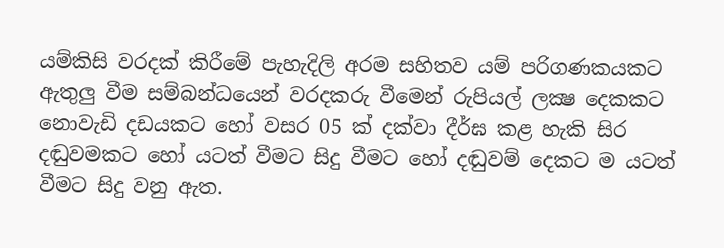යම්කිසි වරදක් කිරීමේ පැහැදිලි අරම සහිතව යම් පරිගණකයකට ඇතුලු වීම සම්බන්ධයෙන් වරදකරු වීමෙන් රුපියල් ලක්‍ෂ දෙකකට නොවැඩි දඩයකට හෝ වසර 05 ක් දක්වා දීර්ඝ කළ හැකි සිර දඬුවමකට හෝ යටත් වීමට සිදු වීමට හෝ දඬුවම් දෙකට ම යටත් වීමට සිදු වනු ඇත.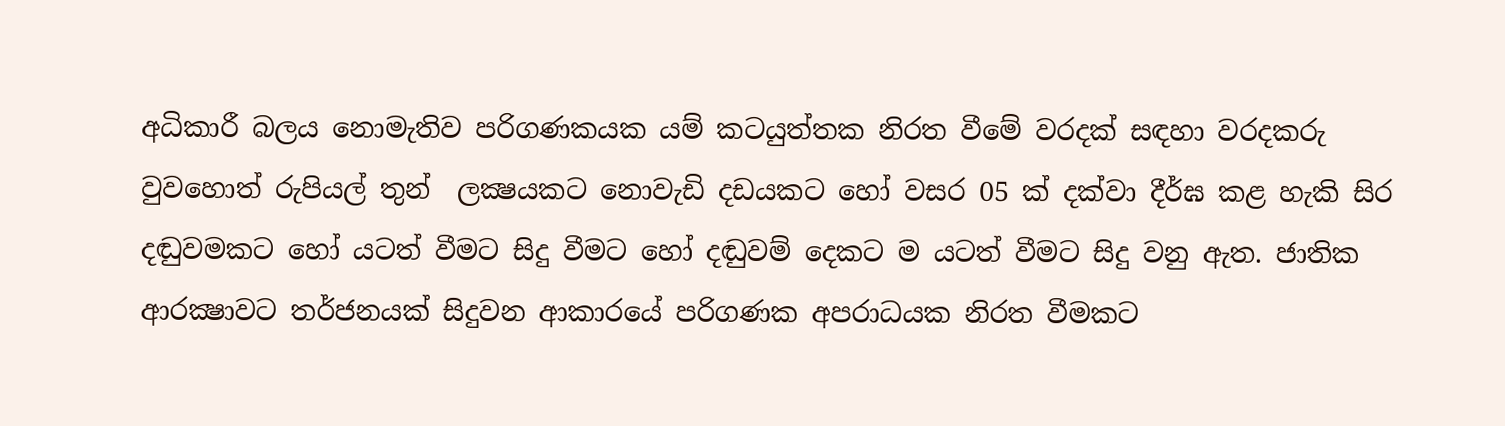අධිකාරී බලය නොමැතිව පරිගණකයක යම් කටයුත්තක නිරත වීමේ වරදක් සඳහා වරදකරු වුවහොත් රුපියල් තුන්  ලක්‍ෂයකට නොවැඩි දඩයකට හෝ වසර 05 ක් දක්වා දීර්ඝ කළ හැකි සිර දඬුවමකට හෝ යටත් වීමට සිදු වීමට හෝ දඬුවම් දෙකට ම යටත් වීමට සිදු වනු ඇත. ජාතික ආරක්‍ෂාවට තර්ජනයක් සිදුවන ආකාරයේ පරිගණක අපරාධයක නිරත වීමකට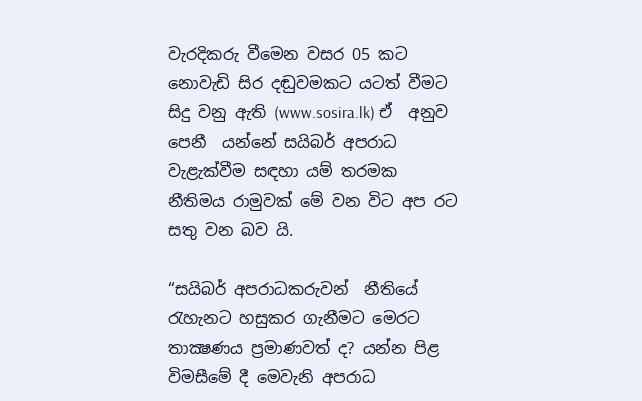වැරදිකරු වීමෙන වසර 05 කට නොවැඩි සිර දඬුවමකට යටත් වීමට සිදු වනු ඇති (www.sosira.lk) ඒ  අනුව පෙනී  යන්නේ සයිබර් අපරාධ වැළැක්වීම සඳහා යම් තරමක නීතිමය රාමුවක් මේ වන විට අප රට සතු වන බව යි.

“සයිබර් අපරාධකරුවන්  නීතියේ රැහැනට හසුකර ගැනීමට මෙරට තාක්‍ෂණය ප්‍රමාණවත් ද? යන්න පිළ විමසීමේ දී මෙවැනි අපරාධ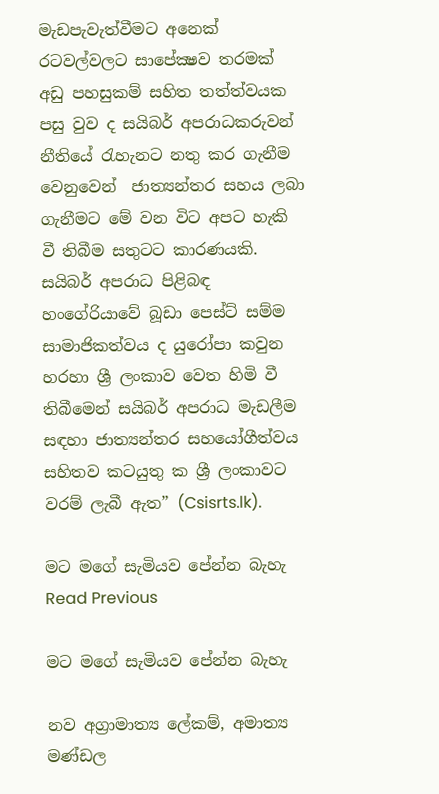මැඩපැවැත්වීමට අනෙක්  රටවල්වලට සාපේක්‍ෂව තරමක් අඩු පහසුකම් සහිත තත්ත්වයක පසු වුව ද සයිබර් අපරාධකරුවන් නීතියේ රැහැනට නතු කර ගැනීම වෙනුවෙන්  ජාත්‍යන්තර සහය ලබා ගැනීමට මේ වන විට අපට හැකි වී තිබීම සතුටට කාරණයකි. සයිබර් අපරාධ පිළිබඳ හංගේරියාවේ බූඩා පෙස්ට් සම්ම සාමාජිකත්වය ද යුරෝපා කවුන හරහා ශ්‍රී ලංකාව වෙත හිමි වී තිබීමෙන් සයිබර් අපරාධ මැඩලීම සඳහා ජාත්‍යන්තර සහයෝගීත්වය සහිතව කටයුතු ක ශ්‍රී ලංකාවට වරම් ලැබී ඇත” (Csisrts.lk).

මට මගේ සැමියව පේන්න බැහැ Read Previous

මට මගේ සැමියව පේන්න බැහැ

නව අග්‍රාමාත්‍ය ලේකම්, අමාත්‍ය මණ්ඩල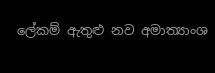ලේකම් ඇතුළු නව අමාත්‍යාංශ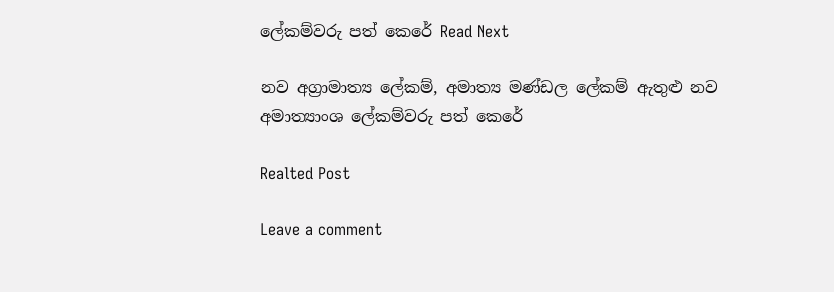ලේකම්වරු පත් කෙරේ Read Next

නව අග්‍රාමාත්‍ය ලේකම්, අමාත්‍ය මණ්ඩල ලේකම් ඇතුළු නව අමාත්‍යාංශ ලේකම්වරු පත් කෙරේ

Realted Post

Leave a comment